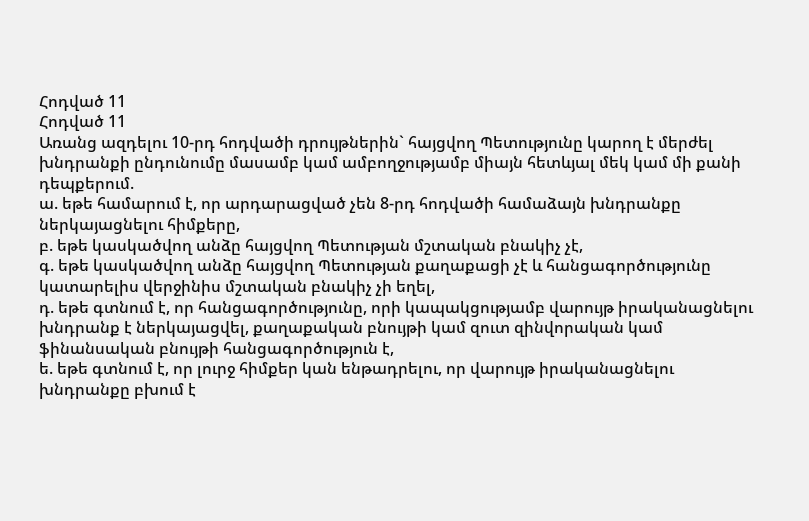Հոդված 11
Հոդված 11
Առանց ազդելու 10-րդ հոդվածի դրույթներին` հայցվող Պետությունը կարող է մերժել խնդրանքի ընդունումը մասամբ կամ ամբողջությամբ միայն հետևյալ մեկ կամ մի քանի դեպքերում.
ա. եթե համարում է, որ արդարացված չեն 8-րդ հոդվածի համաձայն խնդրանքը ներկայացնելու հիմքերը,
բ. եթե կասկածվող անձը հայցվող Պետության մշտական բնակիչ չէ,
գ. եթե կասկածվող անձը հայցվող Պետության քաղաքացի չէ և հանցագործությունը կատարելիս վերջինիս մշտական բնակիչ չի եղել,
դ. եթե գտնում է, որ հանցագործությունը, որի կապակցությամբ վարույթ իրականացնելու խնդրանք է ներկայացվել, քաղաքական բնույթի կամ զուտ զինվորական կամ ֆինանսական բնույթի հանցագործություն է,
ե. եթե գտնում է, որ լուրջ հիմքեր կան ենթադրելու, որ վարույթ իրականացնելու խնդրանքը բխում է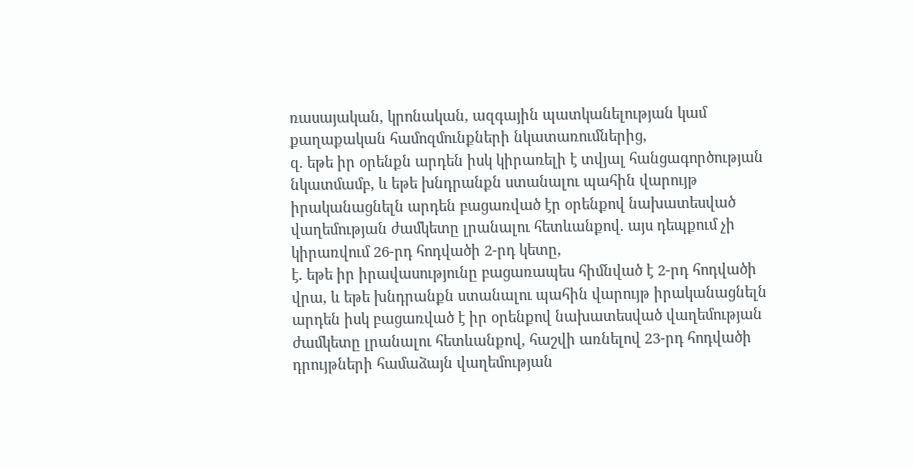ռասայական, կրոնական, ազգային պատկանելության կամ քաղաքական համոզմունքների նկատառումներից,
զ. եթե իր օրենքն արդեն իսկ կիրառելի է տվյալ հանցագործության նկատմամբ, և եթե խնդրանքն ստանալու պահին վարույթ իրականացնելն արդեն բացառված էր օրենքով նախատեսված վաղեմության ժամկետը լրանալու հետևանքով. այս դեպքում չի կիրառվում 26-րդ հոդվածի 2-րդ կետը,
է. եթե իր իրավասությունը բացառապես հիմնված է 2-րդ հոդվածի վրա, և եթե խնդրանքն ստանալու պահին վարույթ իրականացնելն արդեն իսկ բացառված է իր օրենքով նախատեսված վաղեմության ժամկետը լրանալու հետևանքով, հաշվի առնելով 23-րդ հոդվածի դրույթների համաձայն վաղեմության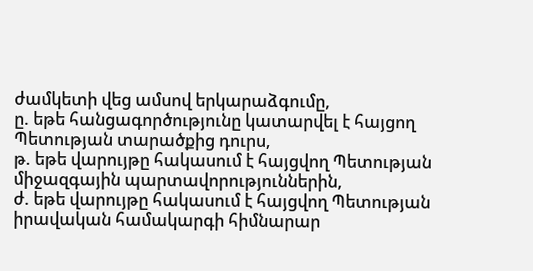ժամկետի վեց ամսով երկարաձգումը,
ը. եթե հանցագործությունը կատարվել է հայցող Պետության տարածքից դուրս,
թ. եթե վարույթը հակասում է հայցվող Պետության միջազգային պարտավորություններին,
ժ. եթե վարույթը հակասում է հայցվող Պետության իրավական համակարգի հիմնարար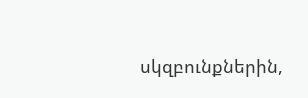սկզբունքներին,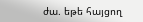ժա. եթե հայցող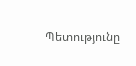Պետությունը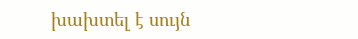խախտել է սույն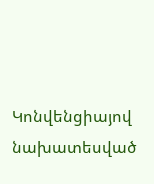Կոնվենցիայով նախատեսված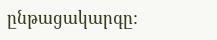ընթացակարգը: